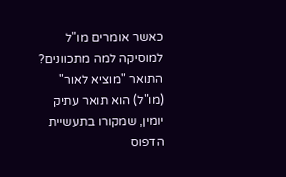כאשר אומרים מו"ל למוסיקה למה מתכוונים?
התואר "מוציא לאור" (מו"ל) הוא תואר עתיק יומין, שמקורו בתעשיית הדפוס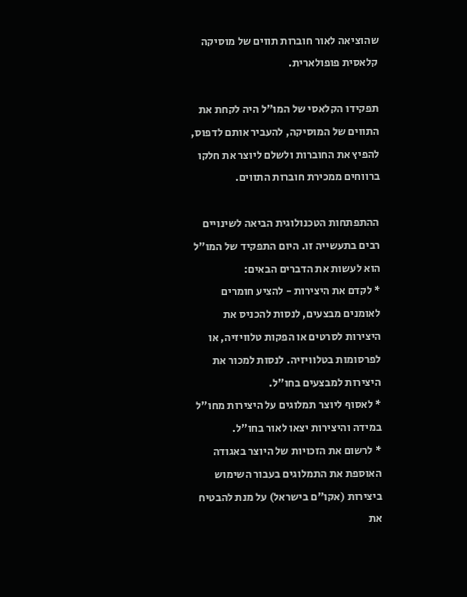שהוציאה לאור חוברות תווים של מוסיקה קלאסית פופולארית.

תפקידו הקלאסי של המו"ל היה לקחת את התווים של המוסיקה, להעביר אותם לדפוס, להפיץ את החוברות ולשלם ליוצר את חלקו ברווחים ממכירת חוברות התווים.

ההתפתחות הטכנולוגית הביאה לשינויים רבים בתעשייה זו. היום התפקיד של המו"ל הוא לעשות את הדברים הבאים:
* לקדם את היצירות - להציע חומרים לאומנים מבצעים, לנסות להכניס את היצירות לסרטים או הפקות טלוויזיה, או לפרסומות בטלוויזיה. לנסות למכור את היצירות למבצעים בחו"ל.
* לאסוף ליוצר תמלוגים על היצירות מחו"ל במידה והיצירות יצאו לאור בחו"ל.
* לרשום את הזכויות של היוצר באגודה האוספת את התמלוגים בעבור השימוש ביצירות (אקו"ם בישראל) על מנת להבטיח את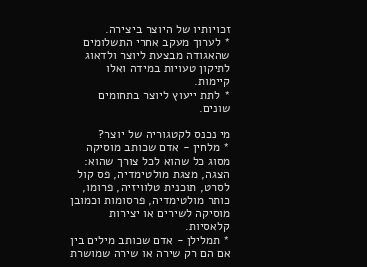זכויותיו של היוצר ביצירה.
* לערוך מעקב אחרי התשלומים שהאגודה מבצעת ליוצר ולדאוג לתיקון טעויות במידה ואלו קיימות.
* לתת ייעוץ ליוצר בתחומים שונים.

מי נכנס לקטגוריה של יוצר?
* מלחין - אדם שכותב מוסיקה מסוג כל שהוא לכל צורך שהוא: הצגה, מצגת מולטימדיה, פס קול לסרט, תוכנית טלוויזיה, פרומו, כותר מולטימדיה, פרסומות וכמובן מוסיקה לשירים או יצירות קלאסיות.
* תמלילן - אדם שכותב מילים בין אם הם רק שירה או שירה שמושרת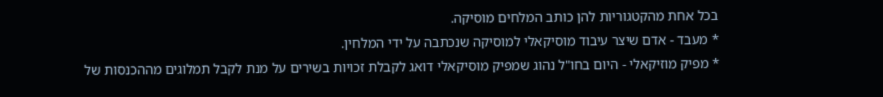בכל אחת מהקטגוריות להן כותב המלחים מוסיקה.
* מעבד - אדם שיצר עיבוד מוסיקאלי למוסיקה שנכתבה על ידי המלחין.
* מפיק מוזיקאלי - היום בחו"ל נהוג שמפיק מוסיקאלי דואג לקבלת זכויות בשירים על מנת לקבל תמלוגים מההכנסות של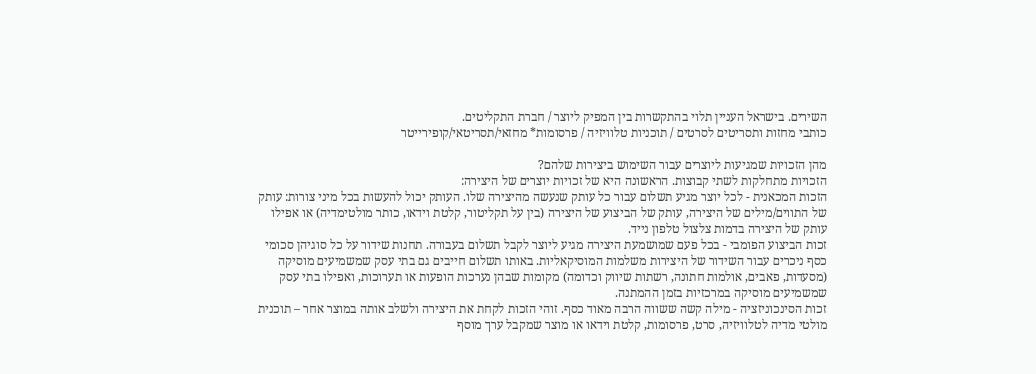השירים. בישראל העניין תלוי בהתקשרות בין המפיק ליוצר / חברת התקליטים.
כותבי מחזות ותסריטים לסרטים / תוכניות טלוויזיה / פרסומות* מחזאי/תסריטאי/קופירייטר

מהן הזכויות שמגיעות ליוצרים עבור השימוש ביצירות שלהם?
הזכויות מתחלקות לשתי קבוצות. הראשונה היא של זכויות יוצרים של היצירה:
הזכות המכאנית - לכל יוצר מגיע תשלום עבור כל עותק שנעשה מהיצירה שלו. העותק יכול להעשות בכל מיני צורות: עותק של התווים/מילים של היצירה, עותק של הביצוע של היצירה (בין על תקליטור, קלטת וידאו, כותר מולטימדיה) או אפילו עותק של היצירה בדמות צלצול טלפון נייד.
זכות הביצוע הפומבי - בכל פעם שמושמעת היצירה מגיע ליוצר לקבל תשלום בעבורה. תחנות שידור על כל סוגיהן סכומי כסף ניכרים עבור השידור של היצירות משלמות המוסיקאליות. באותו תשלום חייבים גם בתי עסק שמשמיעים מוסיקה (מסעדות, פאבים, אולמות חתונה, רשתות שיווק וכדומה) מקומות שבהן נערכות הופעות או תערוכות, ואפילו בתי עסק שמשמיעים מוסיקה במרכזיות בזמן ההמתנה.
זכות הסינכוניזציה - מילה קשה ששווה הרבה מאוד כסף. זוהי הזכות לקחת את היצירה ולשלב אותה במוצר אחר – תוכנית מולטי מדיה לטלוויזיה, סרט, פרסומות, קלטת וידאו או מוצר שמקבל ערך מוסף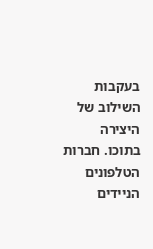בעקבות השילוב של היצירה בתוכו. חברות הטלפונים הניידים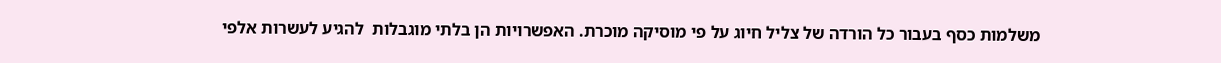משלמות כסף בעבור כל הורדה של צליל חיוג על פי מוסיקה מוכרת. האפשרויות הן בלתי מוגבלות  להגיע לעשרות אלפי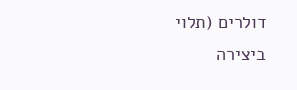דולרים (תלוי ביצירה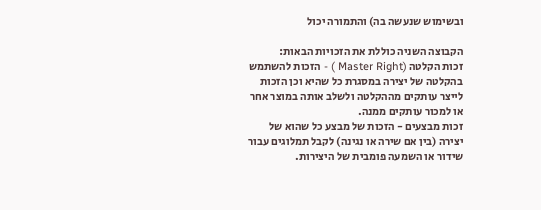ובשימוש שנעשה בה) והתמורה יכול

הקבוצה השניה כוללת את הזכויות הבאות:
זכות הקלטה (Master Right ) - הזכות להשתמש בהקלטה של יצירה במסגרת כל שהיא וכן הזכות לייצר עותקים מההקלטה ולשלב אותה במוצר אחר או למכור עותקים ממנה.
זכות מבצעים - הזכות של מבצע כל שהוא של יצירה (בין אם שירה או נגינה) לקבל תמלוגים עבור שידור או השמעה פומבית של היצירות.